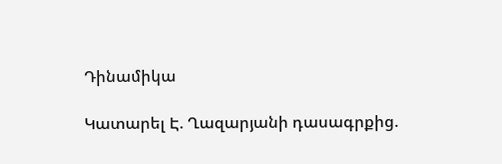Դինամիկա

Կատարել Է. Ղազարյանի դասագրքից.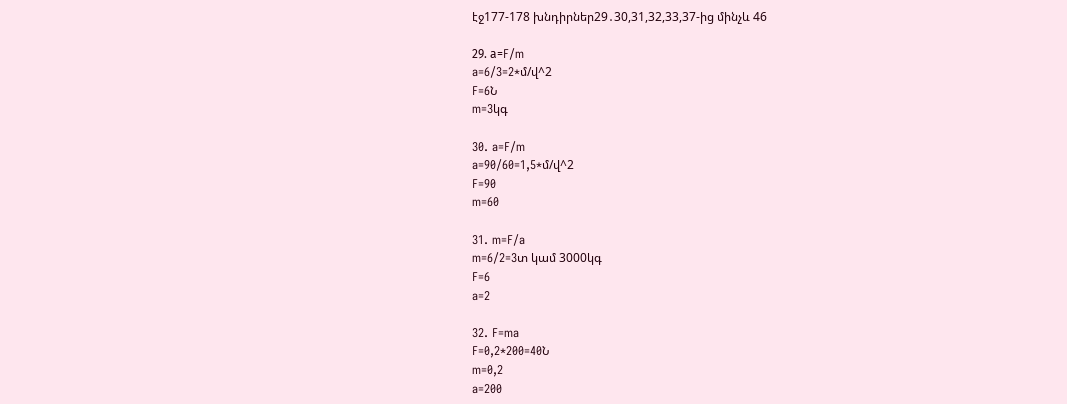էջ177-178 խնդիրներ29․30,31,32,33,37-ից մինչև 46

29. а=F/m
a=6/3=2*մ/վ^2
F=6Ն
m=3կգ

30. a=F/m
a=90/60=1,5*մ/վ^2
F=90
m=60

31. m=F/a
m=6/2=3տ կամ 3000կգ
F=6
a=2

32. F=ma
F=0,2*200=40Ն
m=0,2
a=200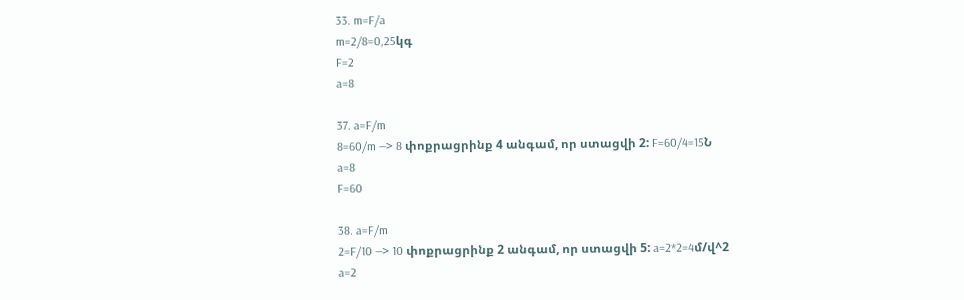33. m=F/a
m=2/8=0,25կգ
F=2
a=8

37. a=F/m
8=60/m —> 8 փոքրացրինք 4 անգամ, որ ստացվի 2: F=60/4=15Ն
a=8
F=60

38. a=F/m
2=F/10 —> 10 փոքրացրինք 2 անգամ, որ ստացվի 5: a=2*2=4մ/վ^2
a=2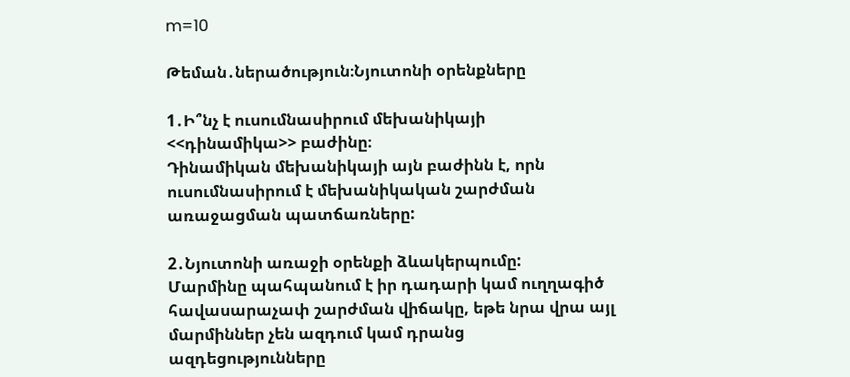m=10

Թեման․ներածություն։Նյուտոնի օրենքները

1․Ի՞նչ է ուսումնասիրում մեխանիկայի  <<դինամիկա>> բաժինը։
Դինամիկան մեխանիկայի այն բաժինն է, որն ուսումնասիրում է մեխանիկական շարժման առաջացման պատճառները:

2․Նյուտոնի առաջի օրենքի ձևակերպումը:
Մարմինը պահպանում է իր դադարի կամ ուղղագիծ հավասարաչափ շարժման վիճակը, եթե նրա վրա այլ մարմիններ չեն ազդում կամ դրանց ազդեցությունները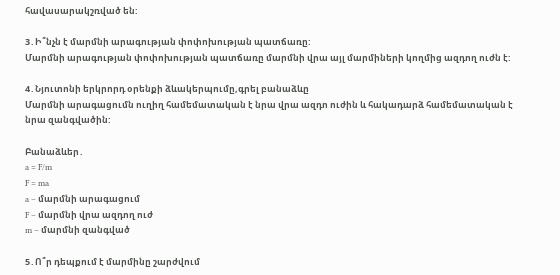հավասարակշռված են:

3․Ի՞նչն է մարմնի արագության փոփոխության պատճառը:
Մարմնի արագության փոփոխության պատճառը մարմնի վրա այլ մարմիների կողմից ազդող ուժն է:

4․Նյուտոնի երկրորդ օրենքի ձևակերպումը,գրել բանաձևը
Մարմնի արագացումն ուղիղ համեմատական է նրա վրա ազդո ուժին և հակադարձ համեմատական է նրա զանգվածին:

Բանաձևեր․
a = F/m
F = ma
a – մարմնի արագացում
F – մարմնի վրա ազդող ուժ
m – մարմնի զանգված

5․Ո՞ր դեպքում է մարմինը շարժվում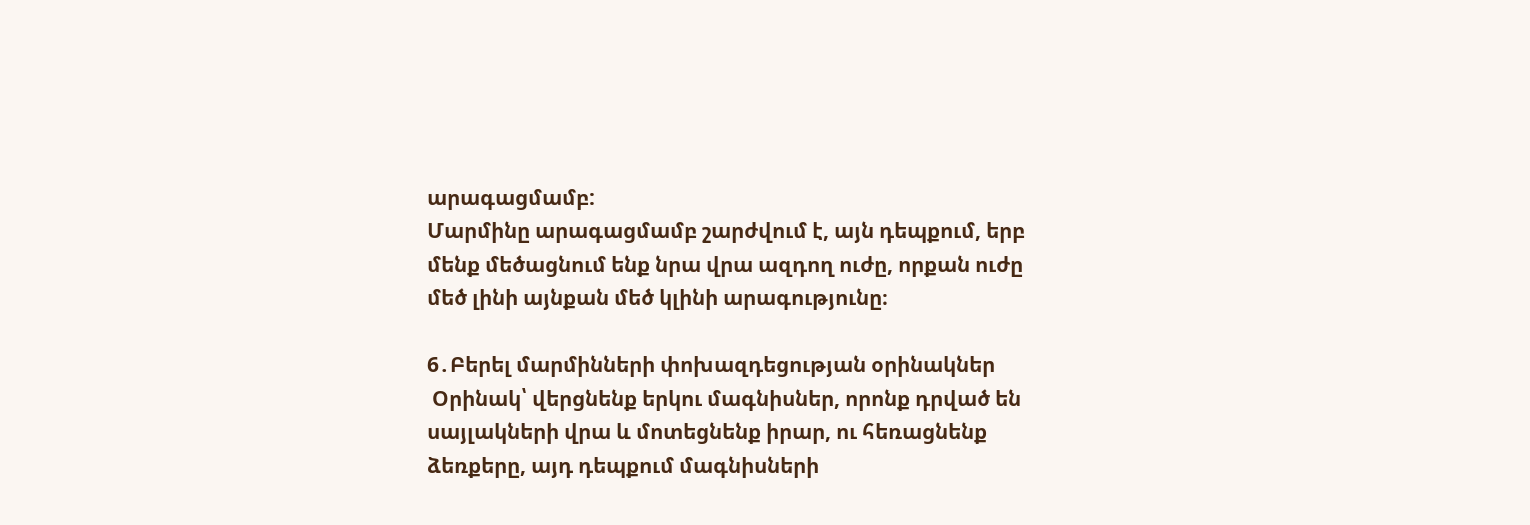արագացմամբ:
Մարմինը արագացմամբ շարժվում է, այն դեպքում, երբ մենք մեծացնում ենք նրա վրա ազդող ուժը, որքան ուժը մեծ լինի այնքան մեծ կլինի արագությունը։

6․Բերել մարմինների փոխազդեցության օրինակներ
 Օրինակ՝ վերցնենք երկու մագնիսներ, որոնք դրված են սայլակների վրա և մոտեցնենք իրար, ու հեռացնենք ձեռքերը, այդ դեպքում մագնիսների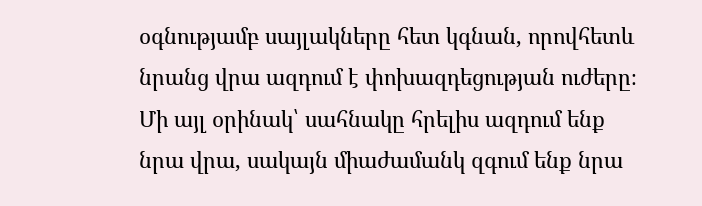օգնությամբ սայլակները հետ կգնան, որովհետև նրանց վրա ազդում է փոխազդեցության ուժերը։ Մի այլ օրինակ՝ սահնակը հրելիս ազդում ենք նրա վրա, սակայն միաժամանկ զգում ենք նրա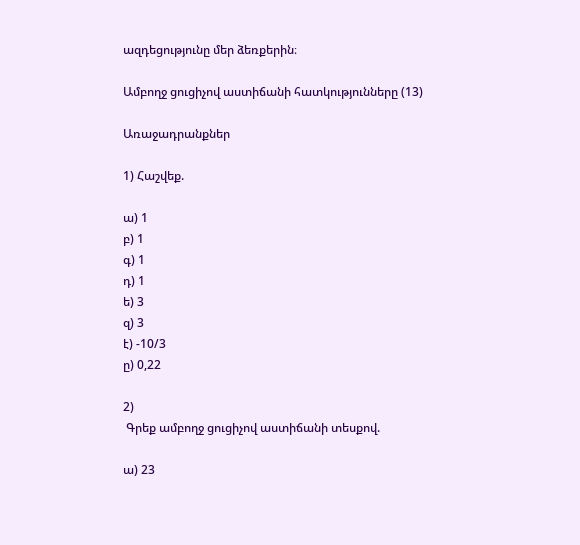ազդեցությունը մեր ձեռքերին։

Ամբողջ ցուցիչով աստիճանի հատկությունները (13)

Առաջադրանքներ

1) Հաշվեք.

ա) 1
բ) 1
գ) 1
դ) 1
ե) 3
զ) 3
է) -10/3
ը) 0,22

2)
 Գրեք ամբողջ ցուցիչով աստիճանի տեսքով.

ա) 23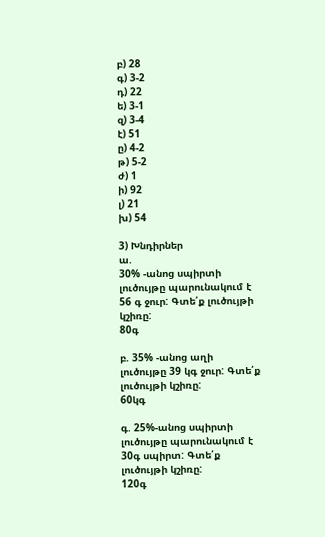բ) 28
գ) 3-2
դ) 22
ե) 3-1
զ) 3-4
է) 51
ը) 4-2
թ) 5-2
ժ) 1
ի) 92
լ) 21
խ) 54

3) Խնդիրներ
ա.
30% -անոց սպիրտի լուծույթը պարունակում է 56 գ ջուր: Գտե՛ք լուծույթի կշիռը:
80գ

բ. 35% -անոց աղի լուծույթը 39 կգ ջուր: Գտե՛ք լուծույթի կշիռը:
60կգ

գ. 25%-անոց սպիրտի լուծույթը պարունակում է 30գ սպիրտ: Գտե՛ք լուծույթի կշիռը:
120գ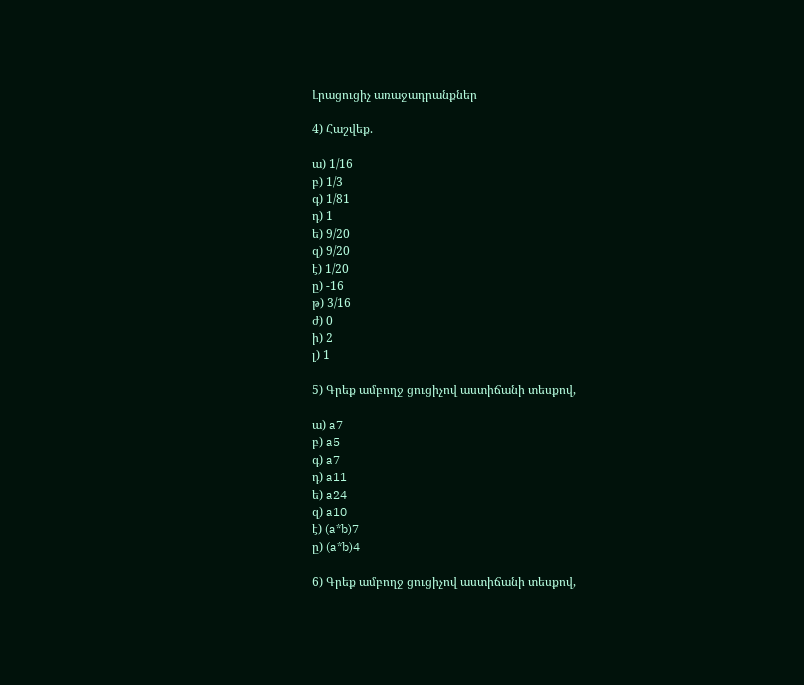Լրացուցիչ առաջադրանքներ

4) Հաշվեք.

ա) 1/16
բ) 1/3
գ) 1/81
դ) 1
ե) 9/20
զ) 9/20
է) 1/20
ը) -16
թ) 3/16
ժ) 0
ի) 2
լ) 1

5) Գրեք ամբողջ ցուցիչով աստիճանի տեսքով,

ա) a7
բ) a5
գ) a7
դ) a11
ե) a24
զ) a10
է) (a*b)7
ը) (a*b)4

6) Գրեք ամբողջ ցուցիչով աստիճանի տեսքով,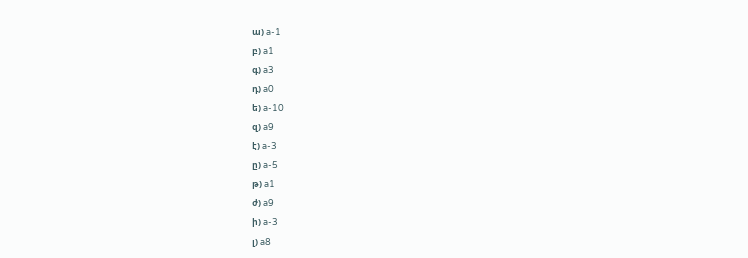ա) a-1
բ) a1
գ) a3
դ) a0
ե) a-10
զ) a9
է) a-3
ը) a-5
թ) a1
ժ) a9
ի) a-3
լ) a8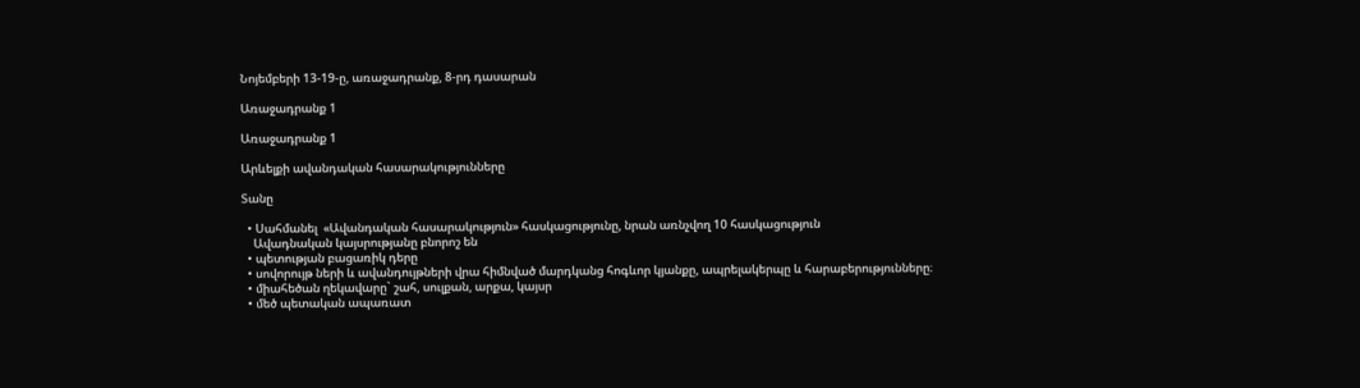Նոյեմբերի 13-19-ը, առաջադրանք, 8-րդ դասարան

Առաջադրանք 1

Առաջադրանք 1

Արևելքի ավանդական հասարակությունները

Տանը

  • Սահմանել  «Ավանդական հասարակություն» հասկացությունը, նրան առնչվող 10 հասկացություն
    Ավադնական կայսրությանը բնորոշ են
  • պետության բացառիկ դերը
  • սովորույթ ների և ավանդույթների վրա հիմնված մարդկանց հոգևոր կյանքը, ապրելակերպը և հարաբերությունները։
  • միահեծան ղեկավարը` շահ, սուլքան, արքա, կայսր
  • մեծ պետական ապառատ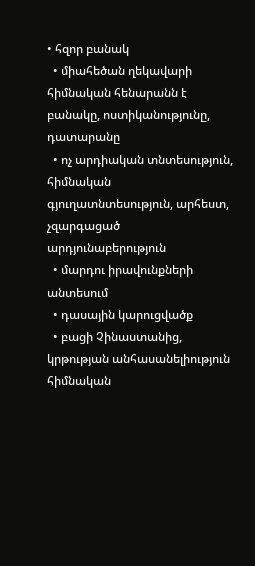• հզոր բանակ
  • միահեծան ղեկավարի հիմնական հենարանն է բանակը, ոստիկանությունը, դատարանը
  • ոչ արդիական տնտեսություն, հիմնական գյուղատնտեսություն, արհեստ, չզարգացած արդյունաբերություն
  • մարդու իրավունքների անտեսում
  • դասային կարուցվածք
  • բացի Չինաստանից, կրթության անհասանելիություն հիմնական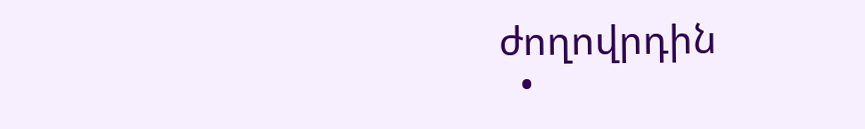ժողովրդին
  •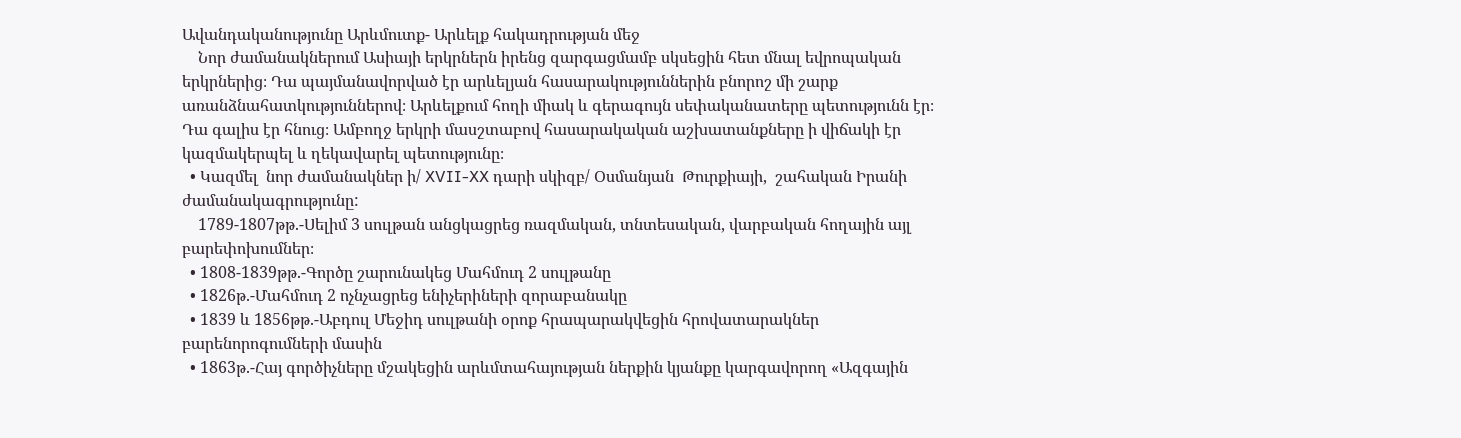Ավանդականությունը Արևմուտք- Արևելք հակադրության մեջ
    Նոր ժամանակներում Ասիայի երկրներն իրենց զարգացմամբ սկսեցին հետ մնալ եվրոպական երկրներից։ Դա պայմանավորված էր արևելյան հասարակություններին բնորոշ մի շարք առանձնահատկություններով։ Արևելքում հողի միակ և գերագույն սեփականատերը պետությունն էր։ Դա գալիս էր հնուց։ Ամբողջ երկրի մասշտաբով հասարակական աշխատանքները ի վիճակի էր կազմակերպել և ղեկավարել պետությունը։
  • Կազմել  նոր ժամանակներ ի/ XVII-XX դարի սկիզբ/ Օսմանյան  Թուրքիայի,  շահական Իրանի ժամանակագրությունը:
    1789-1807թթ.-Սելիմ 3 սուլթան անցկացրեց ռազմական, տնտեսական, վարբական հողային այլ բարեփոխումներ։
  • 1808-1839թթ.-Գործը շարունակեց Մահմուդ 2 սուլթանը
  • 1826թ.-Մահմուդ 2 ոչնչացրեց ենիչերիների զորաբանակը
  • 1839 և 1856թթ.-Աբդուլ Մեջիդ սուլթանի օրոք հրապարակվեցին հրովատարակներ բարենորոգումների մասին
  • 1863թ.-Հայ գործիչները մշակեցին արևմտահայության ներքին կյանքը կարգավորող «Ազգային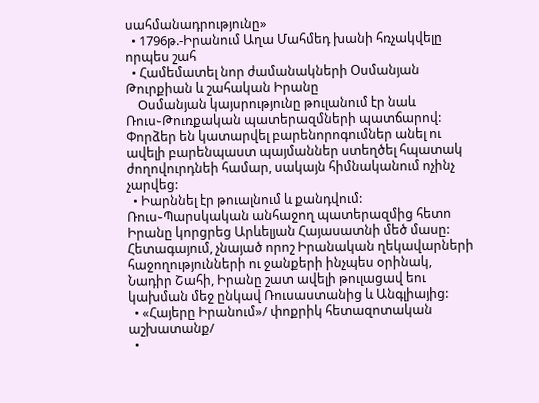սահմանադրությունը»
  • 1796թ.-Իրանում Աղա Մահմեդ խանի հռչակվելը որպես շահ
  • Համեմատել նոր ժամանակների Օսմանյան Թուրքիան և շահական Իրանը
    Oսմանյան կայսրությունը թուլանում էր նաև Ռուս֊Թուռքական պատերազմների պատճարով: Փորձեր են կատարվել բարենորոգումներ անել ու ավելի բարենպաստ պայմաններ ստեղծել հպատակ ժողովուրդնեի համար, սակայն հիմնականում ոչինչ չարվեց:
  • Իարննել էր թուալնում և քանդվում: Ռուս֊Պարսկական անհաջող պատերազմից հետո Իրանը կորցրեց Արևելյան Հայասատնի մեծ մասը: Հետագայում, չնայած որոշ Իրանական ղեկավարների հաջողությունների ու ջանքերի ինչպես օրինակ, Նադիր Շահի, Իրանը շատ ավելի թուլացավ եու կախման մեջ ընկավ Ռուսաստանից և Անգլիայից:
  • «Հայերը Իրանում»/ փոքրիկ հետազոտական աշխատանք/
  •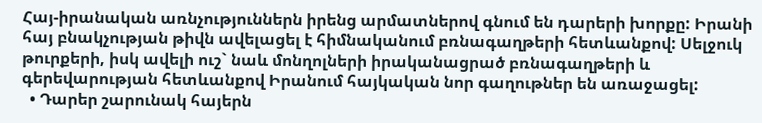Հայ-իրանական առնչություններն իրենց արմատներով գնում են դարերի խորքը: Իրանի հայ բնակչության թիվն ավելացել է հիմնականում բռնագաղթերի հետևանքով: Սելջուկ թուրքերի, իսկ ավելի ուշ` նաև մոնղոլների իրականացրած բռնագաղթերի և գերեվարության հետևանքով Իրանում հայկական նոր գաղութներ են առաջացել:
  • Դարեր շարունակ հայերն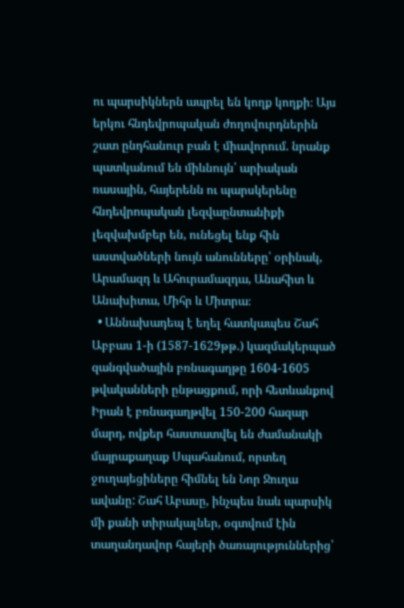ու պարսիկներն ապրել են կողք կողքի։ Այս երկու հնդեվրոպական ժողովուրդներին շատ ընդհանուր բան է միավորում. նրանք պատկանում են միևնույն՝ արիական ռասային, հայերենն ու պարսկերենը հնդեվրոպական լեզվաընտանիքի լեզվախմբեր են, ունեցել ենք հին աստվածների նույն անունները՝ օրինակ, Արամազդ և Ահուրամազդա, Անահիտ և Անախիտա, Միհր և Միտրա։
  • Աննախադեպ է եղել հատկապես Շահ Աբբաս 1-ի (1587-1629թթ.) կազմակերպած զանգվածային բռնագաղթը 1604-1605 թվականների ընթացքում, որի հետևանքով Իրան է բռնագաղթվել 150-200 հազար մարդ, ովքեր հաստատվել են ժամանակի մայրաքաղաք Սպահանում, որտեղ ջուղայեցիները հիմնել են Նոր Ջուղա ավանը: Շահ Աբասը, ինչպես նաև պարսիկ մի քանի տիրակալներ, օգտվում էին տաղանդավոր հայերի ծառայություններից՝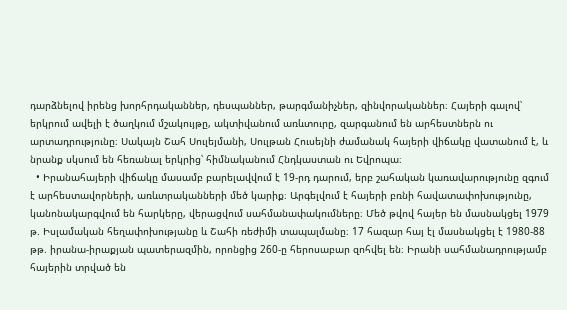դարձնելով իրենց խորհրդականներ, դեսպաններ, թարգմանիչներ, զինվորականներ։ Հայերի գալով՝ երկրում ավելի է ծաղկում մշակույթը, ակտիվանում առևտուրը, զարգանում են արհեստներն ու արտադրությունը։ Սակայն Շահ Սուլեյմանի, Սուլթան Հուսեյնի ժամանակ հայերի վիճակը վատանում է, և նրանք սկսում են հեռանալ երկրից՝ հիմնականում Հնդկաստան ու Եվրոպա։
  • Իրանահայերի վիճակը մասամբ բարելավվում է 19-րդ դարում, երբ շահական կառավարությունը զգում է արհեստավորների, առևտրականների մեծ կարիք։ Արգելվում է հայերի բռնի հավատափոխությունը, կանոնակարգվում են հարկերը, վերացվում սահմանափակումները։ Մեծ թվով հայեր են մասնակցել 1979 թ. Իսլամական հեղափոխությանը և Շահի ռեժիմի տապալմանը։ 17 հազար հայ էլ մասնակցել է 1980-88 թթ. իրանա-իրաքյան պատերազմին, որոնցից 260-ը հերոսաբար զոհվել են։ Իրանի սահմանադրությամբ հայերին տրված են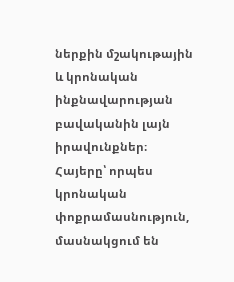ներքին մշակութային և կրոնական ինքնավարության բավականին լայն իրավունքներ։ Հայերը՝ որպես կրոնական փոքրամասնություն, մասնակցում են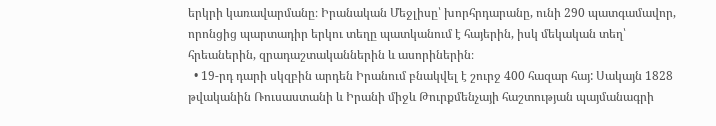երկրի կառավարմանը։ Իրանական Մեջլիսը՝ խորհրդարանը, ունի 290 պատգամավոր, որոնցից պարտադիր երկու տեղը պատկանում է հայերին, իսկ մեկական տեղ՝ հրեաներին, զրադաշտականներին և ասորիներին։
  • 19-րդ դարի սկզբին արդեն Իրանում բնակվել է շուրջ 400 հազար հայ: Սակայն 1828 թվականին Ռուսաստանի և Իրանի միջև Թուրքմենչայի հաշտության պայմանագրի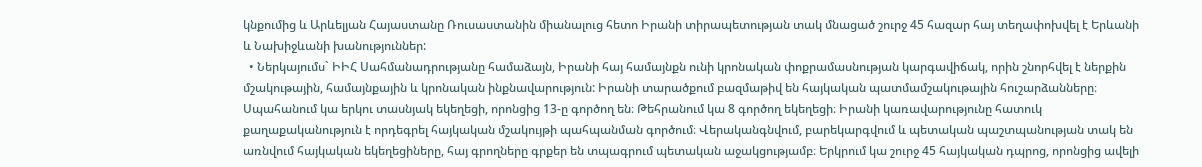կնքումից և Արևելյան Հայաստանը Ռուսաստանին միանալուց հետո Իրանի տիրապետության տակ մնացած շուրջ 45 հազար հայ տեղափոխվել է Երևանի և Նախիջևանի խանություններ:
  • Ներկայումս` ԻԻՀ Սահմանադրությանը համաձայն, Իրանի հայ համայնքն ունի կրոնական փոքրամասնության կարգավիճակ, որին շնորհվել է ներքին մշակութային, համայնքային և կրոնական ինքնավարություն: Իրանի տարածքում բազմաթիվ են հայկական պատմամշակութային հուշարձանները։ Սպահանում կա երկու տասնյակ եկեղեցի, որոնցից 13-ը գործող են։ Թեհրանում կա 8 գործող եկեղեցի։ Իրանի կառավարությունը հատուկ քաղաքականություն է որդեգրել հայկական մշակույթի պահպանման գործում։ Վերականգնվում, բարեկարգվում և պետական պաշտպանության տակ են առնվում հայկական եկեղեցիները, հայ գրողները գրքեր են տպագրում պետական աջակցությամբ։ Երկրում կա շուրջ 45 հայկական դպրոց, որոնցից ավելի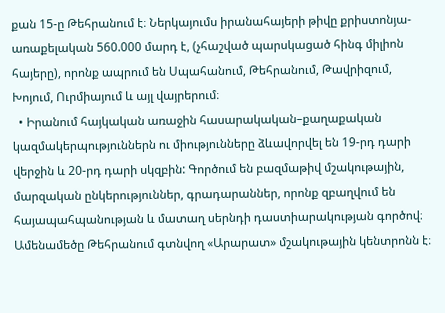քան 15-ը Թեհրանում է։ Ներկայումս իրանահայերի թիվը քրիստոնյա-առաքելական 560.000 մարդ է, (չհաշված պարսկացած հինգ միլիոն հայերը), որոնք ապրում են Սպահանում, Թեհրանում, Թավրիզում, Խոյում, Ուրմիայում և այլ վայրերում։
  • Իրանում հայկական առաջին հասարակական–քաղաքական կազմակերպություններն ու միությունները ձևավորվել են 19-րդ դարի վերջին և 20-րդ դարի սկզբին: Գործում են բազմաթիվ մշակութային, մարզական ընկերություններ, գրադարաններ, որոնք զբաղվում են հայապահպանության և մատաղ սերնդի դաստիարակության գործով։ Ամենամեծը Թեհրանում գտնվող «Արարատ» մշակութային կենտրոնն է։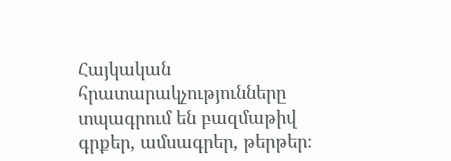Հայկական հրատարակչությունները տպագրում են բազմաթիվ գրքեր, ամսագրեր, թերթեր։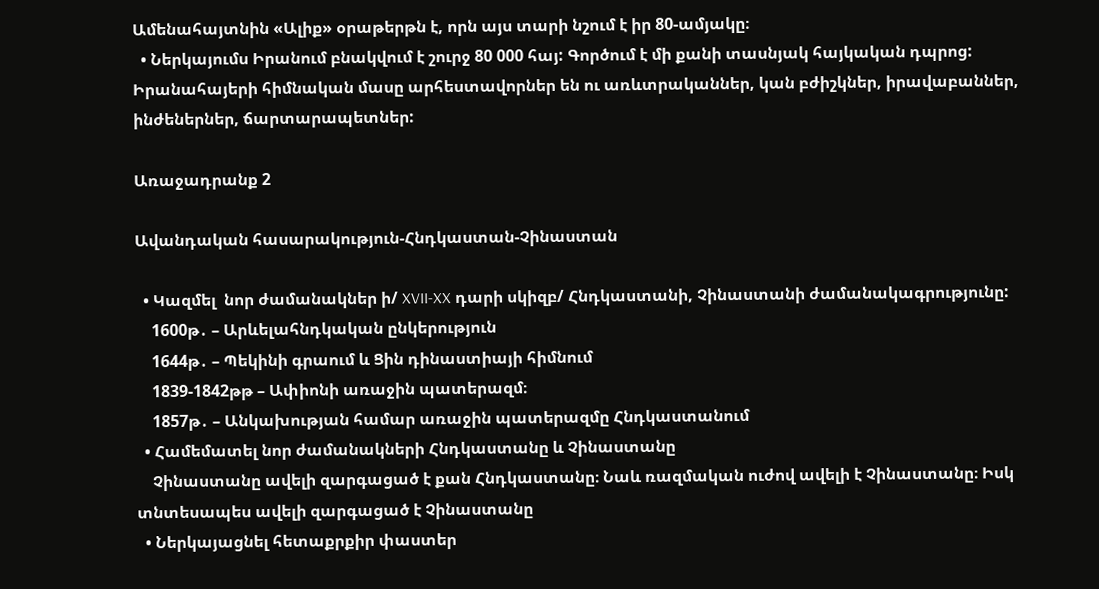Ամենահայտնին «Ալիք» օրաթերթն է, որն այս տարի նշում է իր 80-ամյակը։
  • Ներկայումս Իրանում բնակվում է շուրջ 80 000 հայ: Գործում է մի քանի տասնյակ հայկական դպրոց: Իրանահայերի հիմնական մասը արհեստավորներ են ու առևտրականներ, կան բժիշկներ, իրավաբաններ, ինժեներներ, ճարտարապետներ:

Առաջադրանք 2

Ավանդական հասարակություն-Հնդկաստան-Չինաստան

  • Կազմել  նոր ժամանակներ ի/ XVII-XX դարի սկիզբ/ Հնդկաստանի, Չինաստանի ժամանակագրությունը:
    1600թ․ – Արևելահնդկական ընկերություն
    1644թ․ – Պեկինի գրաում և Ցին դինաստիայի հիմնում
    1839-1842թթ – Ափիոնի առաջին պատերազմ։
    1857թ․ – Անկախության համար առաջին պատերազմը Հնդկաստանում
  • Համեմատել նոր ժամանակների Հնդկաստանը և Չինաստանը
    Չինաստանը ավելի զարգացած է քան Հնդկաստանը։ Նաև ռազմական ուժով ավելի է Չինաստանը։ Իսկ տնտեսապես ավելի զարգացած է Չինաստանը
  • Ներկայացնել հետաքրքիր փաստեր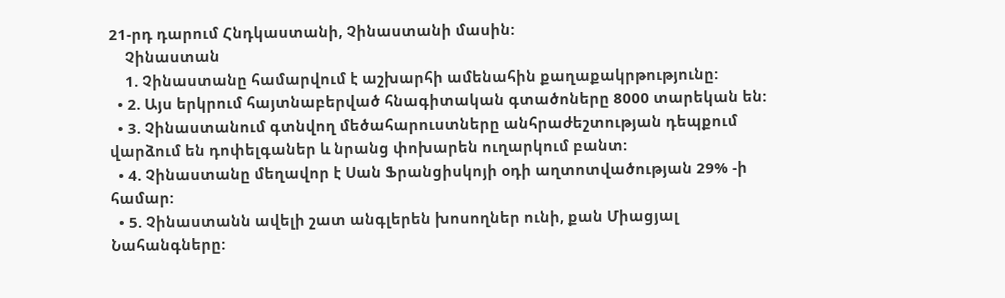21-րդ դարում Հնդկաստանի, Չինաստանի մասին:
    Չինաստան
    1. Չինաստանը համարվում է աշխարհի ամենահին քաղաքակրթությունը:
  • 2. Այս երկրում հայտնաբերված հնագիտական գտածոները 8000 տարեկան են:
  • 3. Չինաստանում գտնվող մեծահարուստները անհրաժեշտության դեպքում վարձում են դոփելգաներ և նրանց փոխարեն ուղարկում բանտ:
  • 4. Չինաստանը մեղավոր է Սան Ֆրանցիսկոյի օդի աղտոտվածության 29% -ի համար:
  • 5. Չինաստանն ավելի շատ անգլերեն խոսողներ ունի, քան Միացյալ Նահանգները: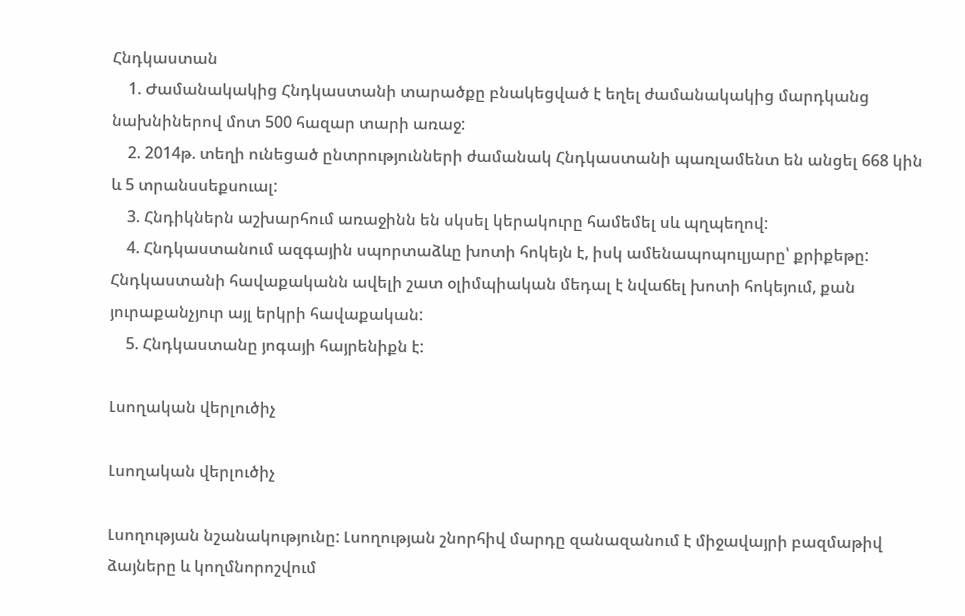Հնդկաստան
    1. Ժամանակակից Հնդկաստանի տարածքը բնակեցված է եղել ժամանակակից մարդկանց նախնիներով մոտ 500 հազար տարի առաջ:
    2. 2014թ. տեղի ունեցած ընտրությունների ժամանակ Հնդկաստանի պառլամենտ են անցել 668 կին և 5 տրանսսեքսուալ:
    3. Հնդիկներն աշխարհում առաջինն են սկսել կերակուրը համեմել սև պղպեղով:
    4. Հնդկաստանում ազգային սպորտաձևը խոտի հոկեյն է, իսկ ամենապոպուլյարը՝ քրիքեթը: Հնդկաստանի հավաքականն ավելի շատ օլիմպիական մեդալ է նվաճել խոտի հոկեյում, քան յուրաքանչյուր այլ երկրի հավաքական:
    5. Հնդկաստանը յոգայի հայրենիքն է:

Լսողական վերլուծիչ

Լսողական վերլուծիչ

Լսողության նշանակությունը: Լսողության շնորհիվ մարդը զանազանում է միջավայրի բազմաթիվ ձայները և կողմնորոշվում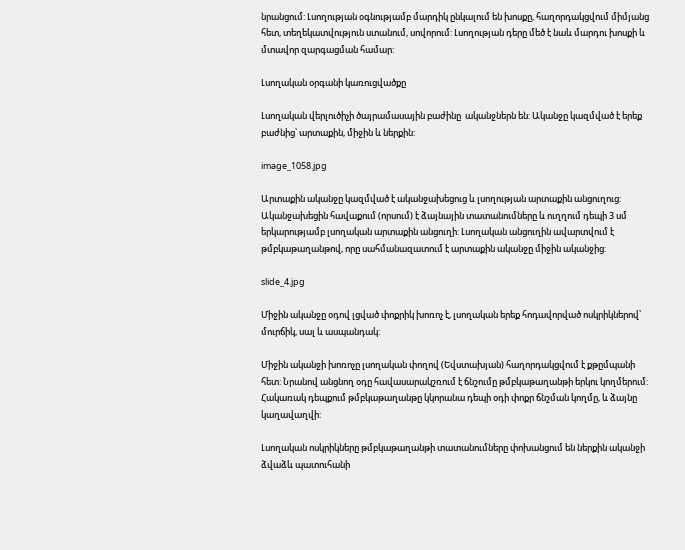նրանցում: Լսողության օգնությամբ մարդիկ ընկալում են խոսքը, հաղորդակցվում միմյանց հետ, տեղեկատվություն ստանում, սովորում: Լսողության դերը մեծ է նաև մարդու խոսքի և մտավոր զարգացման համար:

Լսողական օրգանի կառուցվածքը

Լսողական վերլուծիչի ծայրամասային բաժինը  ականջներն են: Ականջը կազմված է երեք բաժնից՝ արտաքին, միջին և ներքին:

image_1058.jpg

Արտաքին ականջը կազմված է ականջախեցուց և լսողության արտաքին անցուղուց: Ականջախեցին հավաքում (որսում) է ձայնային տատանումները և ուղղում դեպի 3 սմ երկարությամբ լսողական արտաքին անցուղի: Լսողական անցուղին ավարտվում է թմբկաթաղանթով, որը սահմանազատում է արտաքին ականջը միջին ականջից:

slide_4.jpg

Միջին ականջը օդով լցված փոքրիկ խոռոչ է, լսողական երեք հոդավորված ոսկրիկներով՝ մուրճիկ, սալ և ասպանդակ:

Միջին ականջի խոռոչը լսողական փողով (Եվստախյան) հաղորդակցվում է քթըմպանի հետ: Նրանով անցնող օդը հավասարակշռում է ճնշումը թմբկաթաղանթի երկու կողմերում: Հակառակ դեպքում թմբկաթաղանթը կկորանա դեպի օդի փոքր ճնշման կողմը, և ձայնը կաղավաղվի:

Լսողական ոսկրիկները թմբկաթաղանթի տատանումները փոխանցում են ներքին ականջի ձվաձև պատուհանի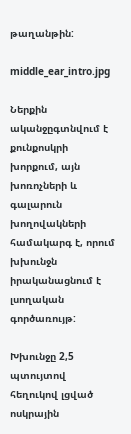թաղանթին:

middle_ear_intro.jpg

Ներքին ականջըգտնվում է քունքոսկրի խորքում, այն խոռոչների և գալարուն խողովակների համակարգ է, որում խխունջն իրականացնում է լսողական գործառույթ:

Խխունջը 2,5 պտույտով հեղուկով լցված ոսկրային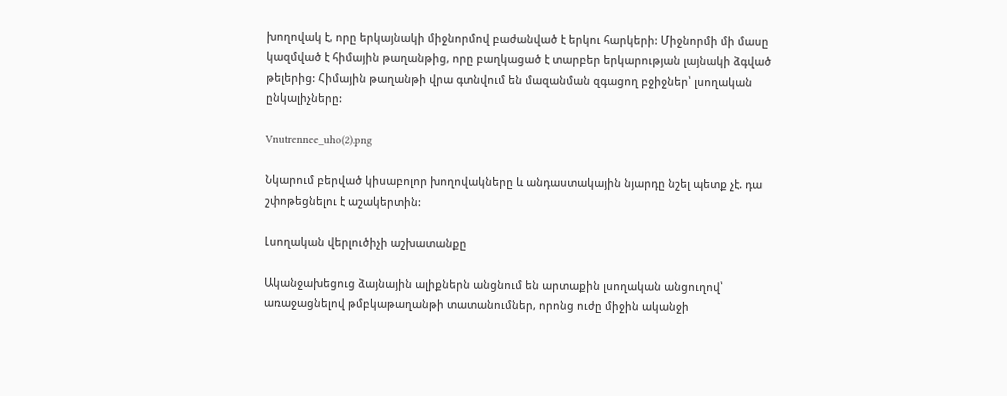խողովակ է, որը երկայնակի միջնորմով բաժանված է երկու հարկերի: Միջնորմի մի մասը կազմված է հիմային թաղանթից, որը բաղկացած է տարբեր երկարության լայնակի ձգված թելերից: Հիմային թաղանթի վրա գտնվում են մազանման զգացող բջիջներ՝ լսողական  ընկալիչները:

Vnutrennee_uho(2).png

Նկարում բերված կիսաբոլոր խողովակները և անդաստակային նյարդը նշել պետք չէ. դա շփոթեցնելու է աշակերտին:

Լսողական վերլուծիչի աշխատանքը

Ականջախեցուց ձայնային ալիքներն անցնում են արտաքին լսողական անցուղով՝ առաջացնելով թմբկաթաղանթի տատանումներ, որոնց ուժը միջին ականջի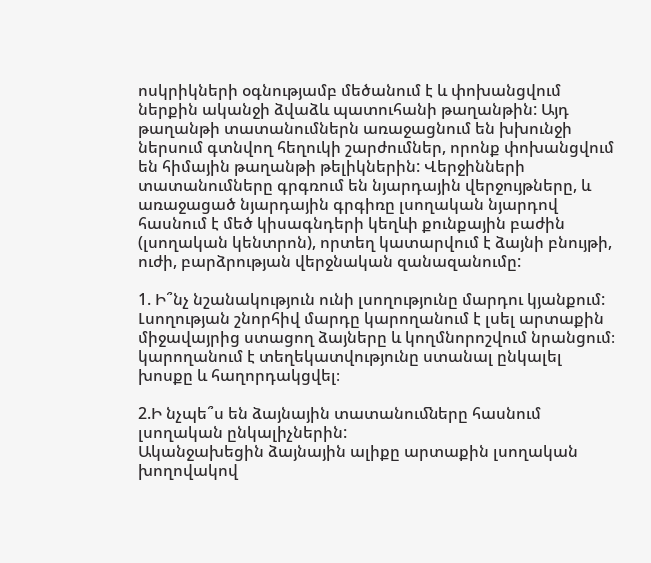ոսկրիկների օգնությամբ մեծանում է և փոխանցվում ներքին ականջի ձվաձև պատուհանի թաղանթին: Այդ թաղանթի տատանումներն առաջացնում են խխունջի ներսում գտնվող հեղուկի շարժումներ, որոնք փոխանցվում են հիմային թաղանթի թելիկներին: Վերջինների տատանումները գրգռում են նյարդային վերջույթները, և առաջացած նյարդային գրգիռը լսողական նյարդով հասնում է մեծ կիսագնդերի կեղևի քունքային բաժին (լսողական կենտրոն), որտեղ կատարվում է ձայնի բնույթի, ուժի, բարձրության վերջնական զանազանումը:

1. Ի՞նչ նշանակություն ունի լսողությունը մարդու կյանքում:
Լսողության շնորհիվ մարդը կարողանում է լսել արտաքին միջավայրից ստացող ձայները և կողմնորոշվում նրանցում։ կարողանում է տեղեկատվությունը ստանալ ընկալել խոսքը և հաղորդակցվել։

2.Ի նչպե՞ս են ձայնային տատանուﬓերը հասնում լսողական ընկալիչներին:
Ականջախեցին ձայնային ալիքը արտաքին լսողական խողովակով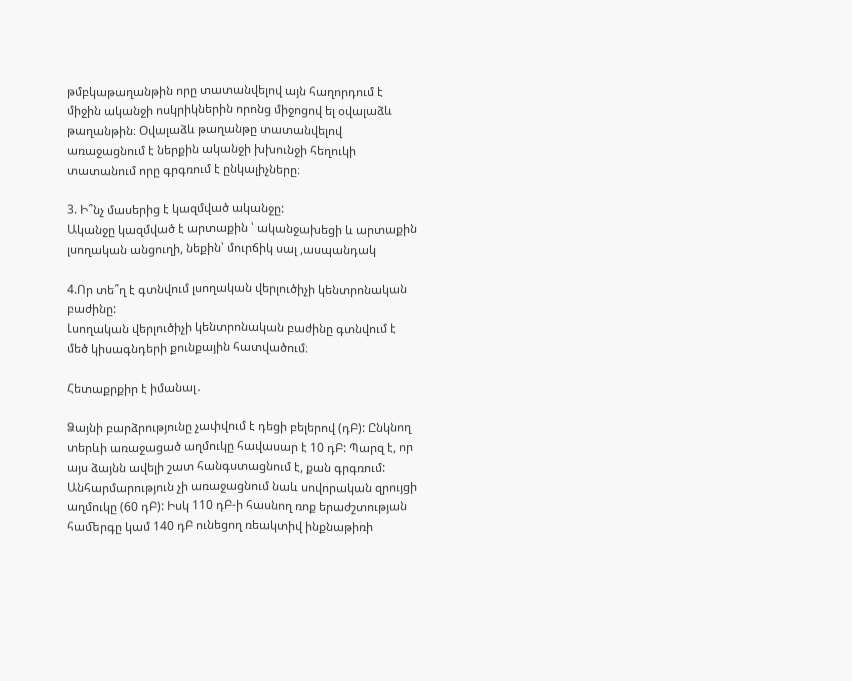թմբկաթաղանթին որը տատանվելով այն հաղորդում է միջին ականջի ոսկրիկներին որոնց միջոցով ել օվալաձև թաղանթին։ Օվալաձև թաղանթը տատանվելով առաջացնում է ներքին ականջի խխունջի հեղուկի տատանում որը գրգռում է ընկալիչները։

3. Ի՞նչ մասերից է կազմված ականջը:
Ականջը կազմված է արտաքին ՝ ականջախեցի և արտաքին լսողական անցուղի, նեքին՝ մուրճիկ սալ ,ասպանդակ

4.Որ տե՞ղ է գտնվում լսողական վերլուծիչի կենտրոնական բաժինը:
Լսողական վերլուծիչի կենտրոնական բաժինը գտնվում է մեծ կիսագնդերի քունքային հատվածում։

Հետաքրքիր է իմանալ․

Ձայնի բարձրությունը չափվում է դեցի բելերով (դԲ): Ընկնող տերևի առաջացած աղմուկը հավասար է 10 դԲ: Պարզ է, որ այս ձայնն ավելի շատ հանգստացնում է, քան գրգռում: Անհարմարություն չի առաջացնում նաև սովորական զրույցի աղմուկը (60 դԲ): Իսկ 110 դԲ-ի հասնող ռոք երաժշտության
հաﬔրգը կամ 140 դԲ ունեցող ռեակտիվ ինքնաթիռի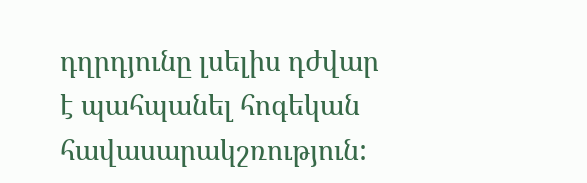դղրդյունը լսելիս դժվար
է պահպանել հոգեկան հավասարակշռություն: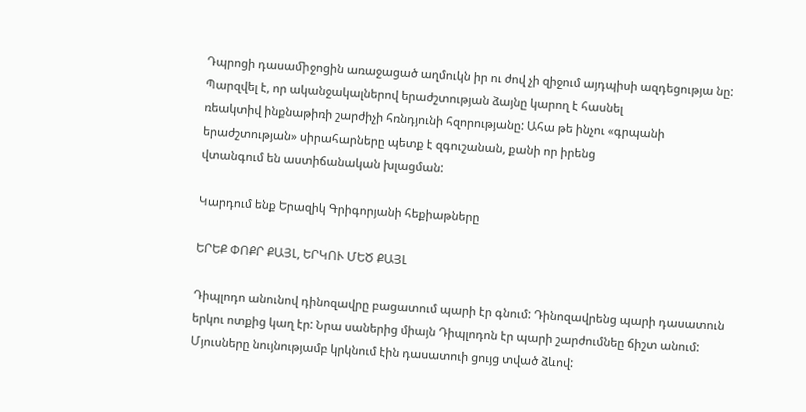Դպրոցի դասաﬕջոցին առաջացած աղմուկն իր ու ժով չի զիջում այդպիսի ազդեցությա նը:
Պարզվել է, որ ականջակալներով երաժշտության ձայնը կարող է հասնել
ռեակտիվ ինքնաթիռի շարժիչի հռնդյունի հզորությանը: Ահա թե ինչու «գրպանի երաժշտության» սիրահարները պետք է զգուշանան, քանի որ իրենց
վտանգում են աստիճանական խլացման:

Կարդում ենք Երազիկ Գրիգորյանի հեքիաթները

ԵՐԵՔ ՓՈՔՐ ՔԱՅԼ, ԵՐԿՈՒ ՄԵԾ ՔԱՅԼ

Դիպլոդո անունով դինոզավրը բացատում պարի էր գնում: Դինոզավրենց պարի դասատուն երկու ոտքից կաղ էր: Նրա սաներից միայն Դիպլոդոն էր պարի շարժումնեը ճիշտ անում: Մյուսները նույնությամբ կրկնում էին դասատուի ցույց տված ձևով: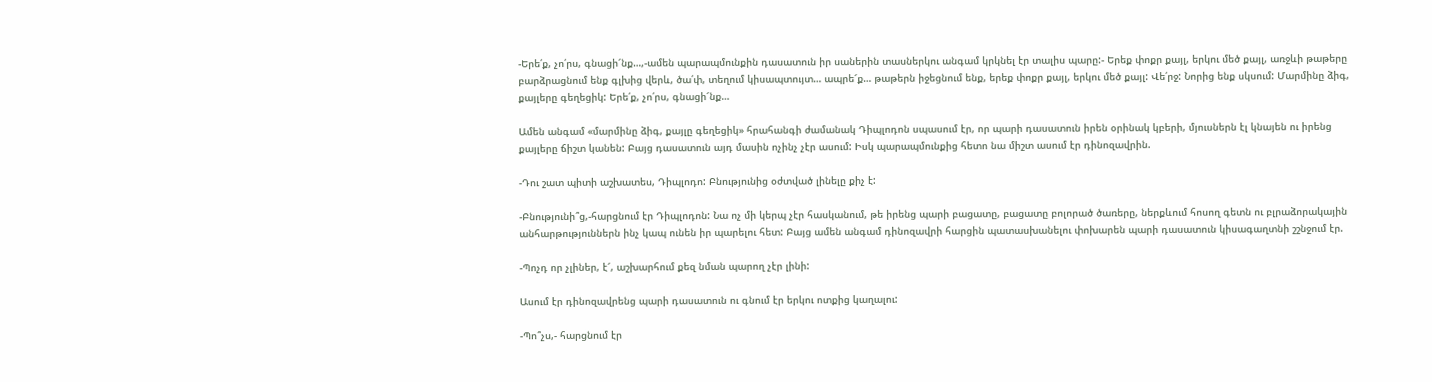-Երե՛ք, չո՛րս, գնացի՜նք…,-ամեն պարապմունքին դասատուն իր սաներին տասներկու անգամ կրկնել էր տալիս պարը:- Երեք փոքր քայլ, երկու մեծ քայլ, առջևի թաթերը բարձրացնում ենք գլխից վերև, ծա՛փ, տեղում կիսապտույտ… ապրե՜ք… թաթերն իջեցնում ենք, երեք փոքր քայլ, երկու մեծ քայլ: Վե՛րջ: Նորից ենք սկսում: Մարմինը ձիգ, քայլերը գեղեցիկ: Երե՛ք, չո՛րս, գնացի՜նք…

Ամեն անգամ «մարմինը ձիգ, քայլը գեղեցիկ» հրահանգի ժամանակ Դիպլոդոն սպասում էր, որ պարի դասատուն իրեն օրինակ կբերի, մյուսներն էլ կնայեն ու իրենց քայլերը ճիշտ կանեն: Բայց դասատուն այդ մասին ոչինչ չէր ասում: Իսկ պարապմունքից հետո նա միշտ ասում էր դինոզավրին.

-Դու շատ պիտի աշխատես, Դիպլոդո: Բնությունից օժտված լինելը քիչ է:

-Բնությունի՞ց,-հարցնում էր Դիպլոդոն: Նա ոչ մի կերպ չէր հասկանում, թե իրենց պարի բացատը, բացատը բոլորած ծառերը, ներքևում հոսող գետն ու բլրաձորակային անհարթություններն ինչ կապ ունեն իր պարելու հետ: Բայց ամեն անգամ դինոզավրի հարցին պատասխանելու փոխարեն պարի դասատուն կիսագաղտնի շշնջում էր.

-Պոչդ որ չլիներ, է՜, աշխարհում քեզ նման պարող չէր լինի:

Ասում էր դինոզավրենց պարի դասատուն ու գնում էր երկու ոտքից կաղալու:

-Պո՞չս,- հարցնում էր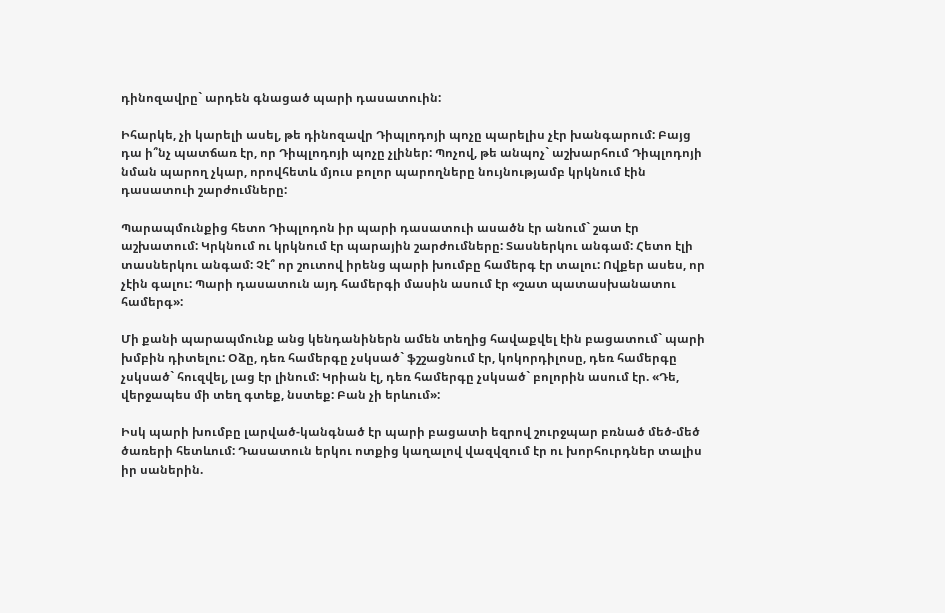դինոզավրը` արդեն գնացած պարի դասատուին:

Իհարկե, չի կարելի ասել, թե դինոզավր Դիպլոդոյի պոչը պարելիս չէր խանգարում: Բայց դա ի՞նչ պատճառ էր, որ Դիպլոդոյի պոչը չլիներ: Պոչով, թե անպոչ` աշխարհում Դիպլոդոյի նման պարող չկար, որովհետև մյուս բոլոր պարողները նույնությամբ կրկնում էին դասատուի շարժումները:

Պարապմունքից հետո Դիպլոդոն իր պարի դասատուի ասածն էր անում` շատ էր աշխատում: Կրկնում ու կրկնում էր պարային շարժումները: Տասներկու անգամ: Հետո էլի տասներկու անգամ: Չէ՞ որ շուտով իրենց պարի խումբը համերգ էր տալու: Ովքեր ասես, որ չէին գալու: Պարի դասատուն այդ համերգի մասին ասում էր «շատ պատասխանատու համերգ»:

Մի քանի պարապմունք անց կենդանիներն ամեն տեղից հավաքվել էին բացատում` պարի խմբին դիտելու: Օձը, դեռ համերգը չսկսած` ֆշշացնում էր, կոկորդիլոսը, դեռ համերգը չսկսած` հուզվել, լաց էր լինում: Կրիան էլ, դեռ համերգը չսկսած` բոլորին ասում էր. «Դե, վերջապես մի տեղ գտեք, նստեք: Բան չի երևում»:

Իսկ պարի խումբը լարված-կանգնած էր պարի բացատի եզրով շուրջպար բռնած մեծ-մեծ ծառերի հետևում: Դասատուն երկու ոտքից կաղալով վազվզում էր ու խորհուրդներ տալիս իր սաներին.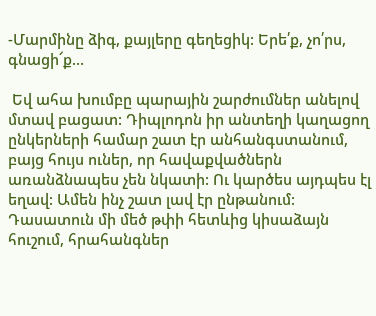-Մարմինը ձիգ, քայլերը գեղեցիկ: Երե՛ք, չո՛րս, գնացի՜ք…

 Եվ ահա խումբը պարային շարժումներ անելով մտավ բացատ: Դիպլոդոն իր անտեղի կաղացող ընկերների համար շատ էր անհանգստանում, բայց հույս ուներ, որ հավաքվածներն առանձնապես չեն նկատի: Ու կարծես այդպես էլ եղավ: Ամեն ինչ շատ լավ էր ընթանում: Դասատուն մի մեծ թփի հետևից կիսաձայն հուշում, հրահանգներ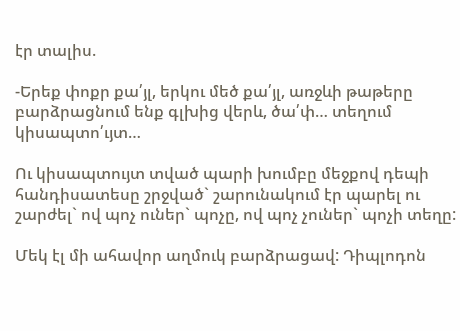էր տալիս.

-Երեք փոքր քա՛յլ, երկու մեծ քա՛յլ, առջևի թաթերը բարձրացնում ենք գլխից վերև, ծա՛փ… տեղում կիսապտո՛ւյտ…

Ու կիսապտույտ տված պարի խումբը մեջքով դեպի հանդիսատեսը շրջված` շարունակում էր պարել ու շարժել` ով պոչ ուներ` պոչը, ով պոչ չուներ` պոչի տեղը:

Մեկ էլ մի ահավոր աղմուկ բարձրացավ: Դիպլոդոն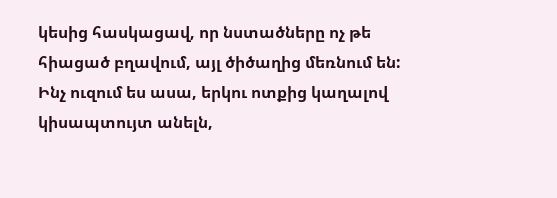կեսից հասկացավ, որ նստածները ոչ թե հիացած բղավում, այլ ծիծաղից մեռնում են: Ինչ ուզում ես ասա, երկու ոտքից կաղալով կիսապտույտ անելն,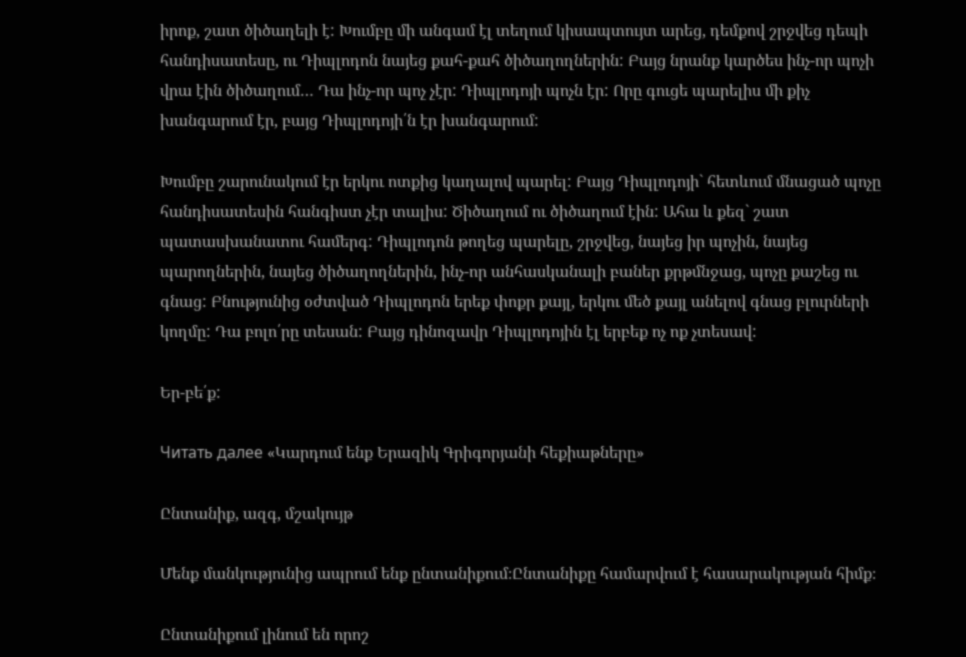իրոք, շատ ծիծաղելի է: Խումբը մի անգամ էլ տեղում կիսապտույտ արեց, դեմքով շրջվեց դեպի հանդիսատեսը, ու Դիպլոդոն նայեց քահ-քահ ծիծաղողներին: Բայց նրանք կարծես ինչ-որ պոչի վրա էին ծիծաղում… Դա ինչ-որ պոչ չէր: Դիպլոդոյի պոչն էր: Որը գուցե պարելիս մի քիչ խանգարում էր, բայց Դիպլոդոյի՛ն էր խանգարում:

Խումբը շարունակում էր երկու ոտքից կաղալով պարել: Բայց Դիպլոդոյի` հետևում մնացած պոչը հանդիսատեսին հանգիստ չէր տալիս: Ծիծաղում ու ծիծաղում էին: Ահա և քեզ` շատ պատասխանատու համերգ: Դիպլոդոն թողեց պարելը, շրջվեց, նայեց իր պոչին, նայեց պարողներին, նայեց ծիծաղողներին, ինչ-որ անհասկանալի բաներ քրթմնջաց, պոչը քաշեց ու գնաց: Բնությունից օժտված Դիպլոդոն երեք փոքր քայլ, երկու մեծ քայլ անելով գնաց բլուրների կողմը: Դա բոլո՛րը տեսան: Բայց դինոզավր Դիպլոդոյին էլ երբեք ոչ ոք չտեսավ:

Եր-բե՛ք:

Читать далее «Կարդում ենք Երազիկ Գրիգորյանի հեքիաթները»

Ընտանիք, ազգ, մշակույթ

Մենք մանկությունից ապրում ենք ընտանիքում։Ընտանիքը համարվում է հասարակության հիմք։

Ընտանիքում լինում են որոշ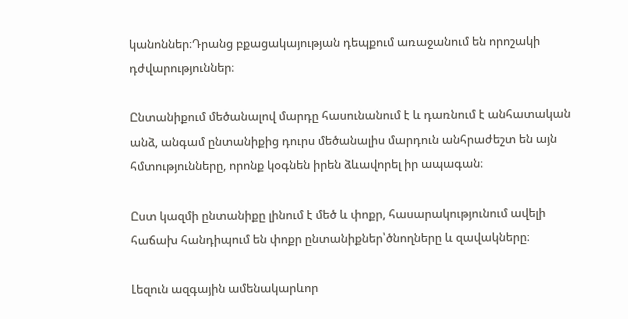կանոններ։Դրանց բքացակայության դեպքում առաջանում են որոշակի դժվարություններ։

Ընտանիքում մեծանալով մարդը հասունանում է և դառնում է անհատական անձ, անգամ ընտանիքից դուրս մեծանալիս մարդուն անհրաժեշտ են այն հմտությունները, որոնք կօգնեն իրեն ձևավորել իր ապագան։

Ըստ կազմի ընտանիքը լինում է մեծ և փոքր, հասարակությունում ավելի հաճախ հանդիպում են փոքր ընտանիքներ՝ծնողները և զավակները։

Լեզուն ազգային ամենակարևոր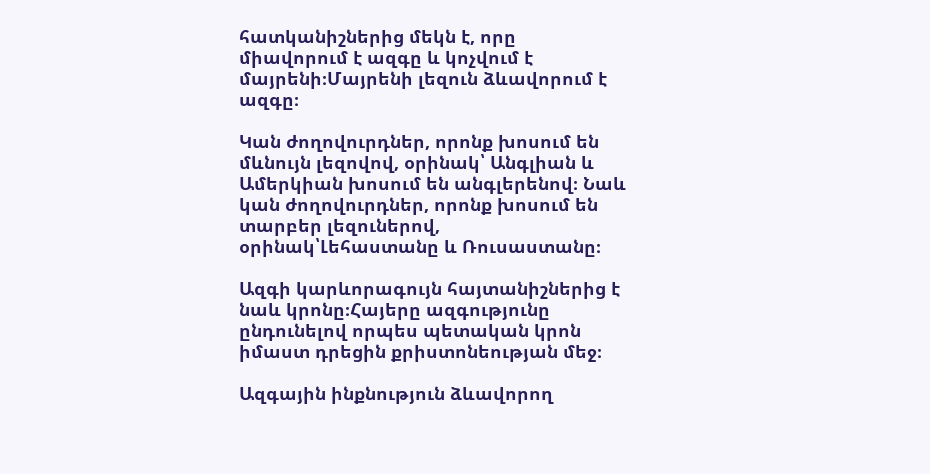հատկանիշներից մեկն է, որը միավորում է ազգը և կոչվում է մայրենի։Մայրենի լեզուն ձևավորում է ազգը։

Կան ժողովուրդներ, որոնք խոսում են մևնույն լեզովով, օրինակ՝ Անգլիան և Ամերկիան խոսում են անգլերենով։ Նաև կան ժողովուրդներ, որոնք խոսում են տարբեր լեզուներով, օրինակ՝Լեհաստանը և Ռուսաստանը։

Ազգի կարևորագույն հայտանիշներից է նաև կրոնը։Հայերը ազգությունը ընդունելով որպես պետական կրոն իմաստ դրեցին քրիստոնեության մեջ։

Ազգային ինքնություն ձևավորող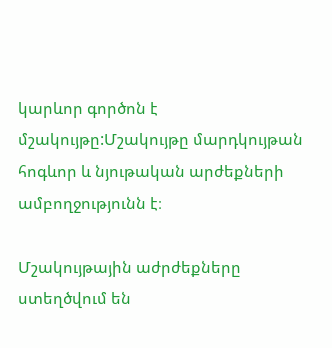կարևոր գործոն է մշակույթը:Մշակույթը մարդկույթան հոգևոր և նյութական արժեքների ամբողջությունն է։

Մշակույթային աժրժեքները ստեղծվում են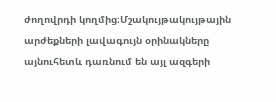ժողովրդի կողմից։Մշակույթակույթային արժեքների լավագույն օրինակները այնուհետև դառնում են այլ ազգերի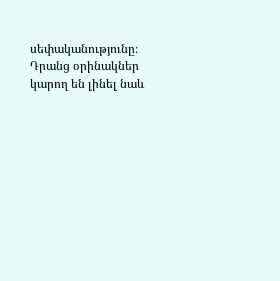սեփականությունը։ Դրանց օրինակներ կարող են լինել նաև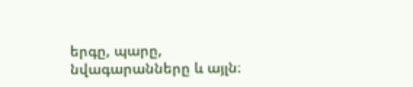երգը, պարը, նվագարանները և այլն։